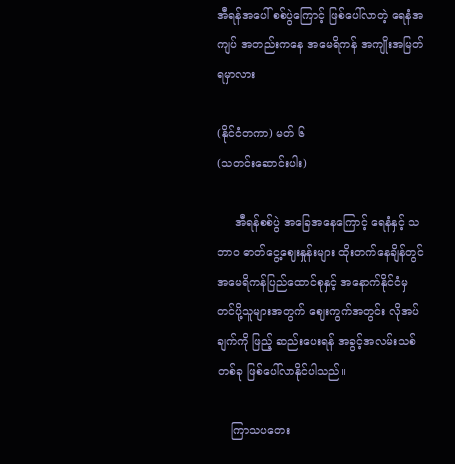အီရန်အပေါ် စစ်ပွဲကြောင့် ဖြစ်ပေါ်လာတဲ့ ရေနံအကျပ် အတည်းကနေ အမေရိကန် အကျိုးအမြတ်ရမှာလား

(နိုင်ငံတကာ) မတ် ၆
(သတင်းဆောင်းပါး)

     အီရန်စစ်ပွဲ အခြေအနေကြောင့် ရေနံနှင့် သဘာဝ ဓာတ်ငွေ့ဈေးနှုန်းများ ထိုးတက်နေချိန်တွင် အမေရိကန်ပြည်ထောင်စုနှင့် အနောက်နိုင်ငံမှ တင်ပို့သူများအတွက် ဈေးကွက်အတွင်း လိုအပ်ချက်ကို ဖြည့် ဆည်းပေးရန် အခွင့်အလမ်းသစ်တစ်ခု ဖြစ်ပေါ်လာနိုင်ပါသည်။

    ကြာသပတေး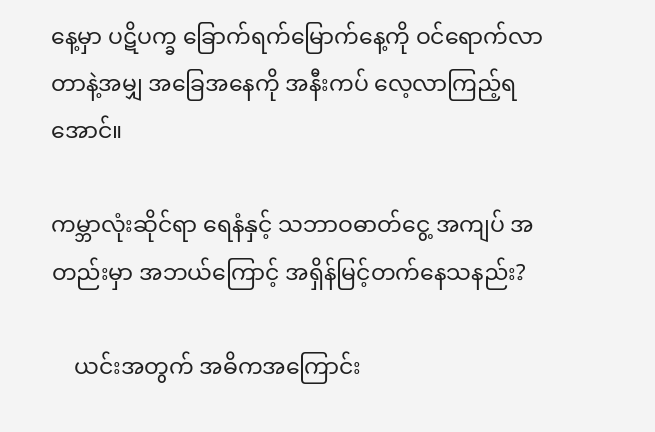နေ့မှာ ပဋိပက္ခ ခြောက်ရက်မြောက်နေ့ကို ဝင်ရောက်လာတာနဲ့အမျှ အခြေအနေကို အနီးကပ် လေ့လာကြည့်ရအောင်။

ကမ္ဘာလုံးဆိုင်ရာ ရေနံနှင့် သဘာဝဓာတ်ငွေ့ အကျပ် အတည်းမှာ အဘယ်ကြောင့် အရှိန်မြင့်တက်နေသနည်း?

    ယင်းအတွက် အဓိကအကြောင်း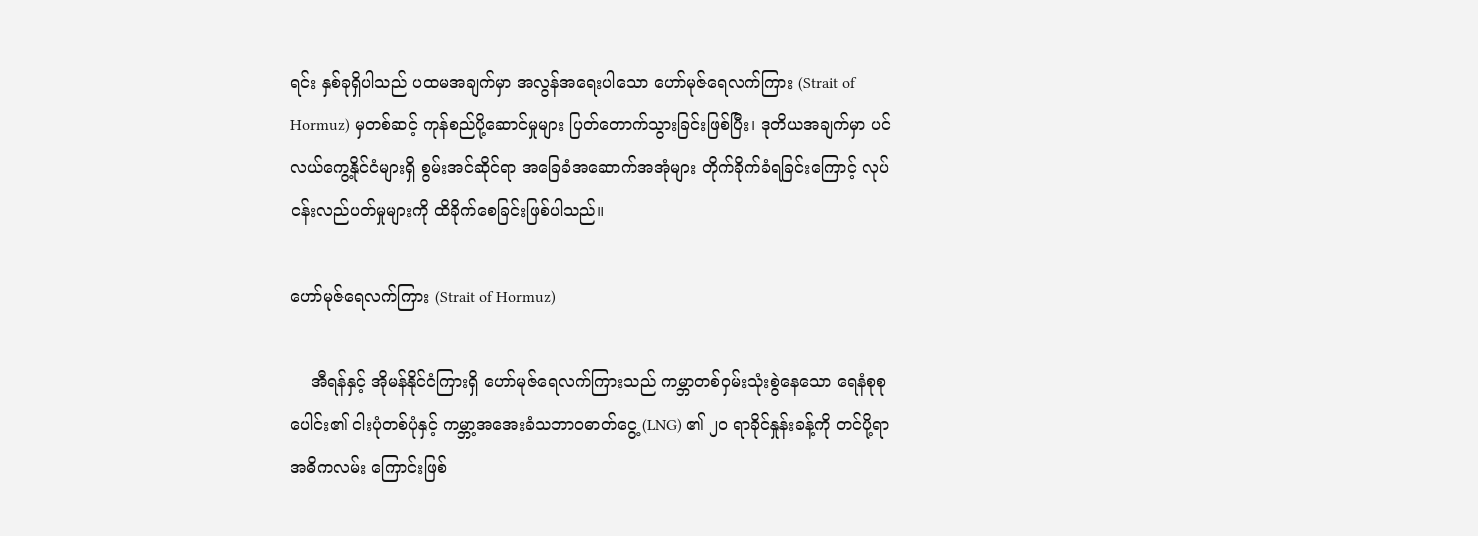ရင်း နှစ်ခုရှိပါသည် ပထမအချက်မှာ အလွန်အရေးပါသော ဟော်မုဇ်ရေလက်ကြား (Strait of Hormuz) မှတစ်ဆင့် ကုန်စည်ပို့ဆောင်မှုများ ပြတ်တောက်သွားခြင်းဖြစ်ပြီး၊ ဒုတိယအချက်မှာ ပင်လယ်ကွေ့နိုင်ငံများရှိ စွမ်းအင်ဆိုင်ရာ အခြေခံအဆောက်အအုံများ တိုက်ခိုက်ခံရခြင်းကြောင့် လုပ်ငန်းလည်ပတ်မှုများကို ထိခိုက်စေခြင်းဖြစ်ပါသည်။

ဟော်မုဇ်ရေလက်ကြား (Strait of Hormuz)

    အီရန်နှင့် အိုမန်နိုင်ငံကြားရှိ ဟော်မုဇ်ရေလက်ကြားသည် ကမ္ဘာတစ်ဝှမ်းသုံးစွဲနေသော ရေနံစုစုပေါင်း၏ ငါးပုံတစ်ပုံနှင့် ကမ္ဘာ့အအေးခံသဘာဝဓာတ်ငွေ့ (LNG) ၏ ၂၀ ရာခိုင်နှုန်းခန့်ကို တင်ပို့ရာ အဓိကလမ်း ကြောင်းဖြစ်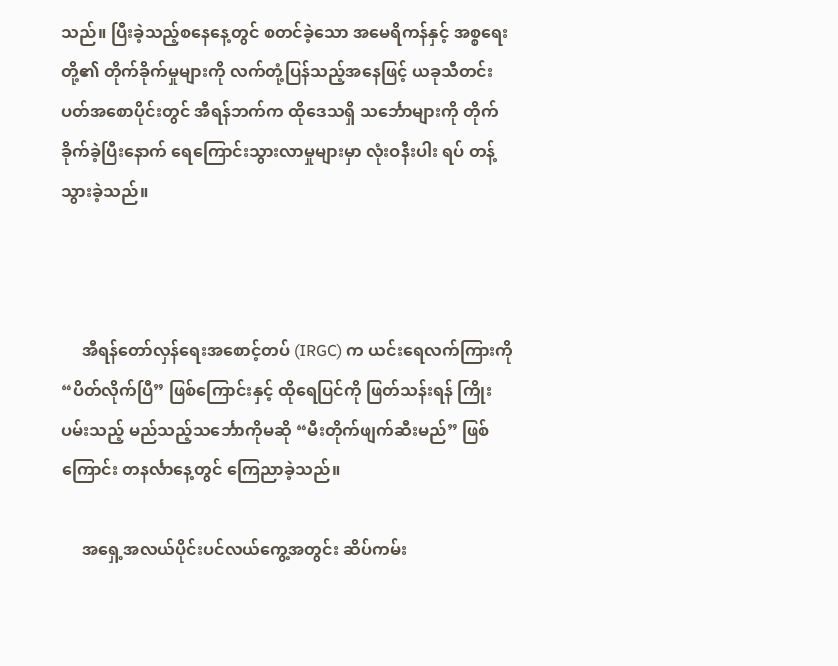သည်။ ပြီးခဲ့သည့်စနေနေ့တွင် စတင်ခဲ့သော အမေရိကန်နှင့် အစ္စရေးတို့၏ တိုက်ခိုက်မှုများကို လက်တုံ့ပြန်သည့်အနေဖြင့် ယခုသီတင်းပတ်အစောပိုင်းတွင် အီရန်ဘက်က ထိုဒေသရှိ သင်္ဘောများကို တိုက်ခိုက်ခဲ့ပြီးနောက် ရေကြောင်းသွားလာမှုများမှာ လုံးဝနီးပါး ရပ် တန့်သွားခဲ့သည်။



     အီရန်တော်လှန်ရေးအစောင့်တပ် (IRGC) က ယင်းရေလက်ကြားကို “ပိတ်လိုက်ပြီ” ဖြစ်ကြောင်းနှင့် ထိုရေပြင်ကို ဖြတ်သန်းရန် ကြိုးပမ်းသည့် မည်သည့်သင်္ဘောကိုမဆို “မီးတိုက်ဖျက်ဆီးမည်” ဖြစ်ကြောင်း တနင်္လာနေ့တွင် ကြေညာခဲ့သည်။

     အရှေ့အလယ်ပိုင်းပင်လယ်ကွေ့အတွင်း ဆိပ်ကမ်း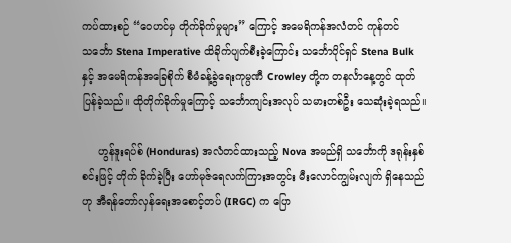ကပ်ထားစဉ် “ဝေဟင်မှ တိုက်ခိုက်မှုများ” ကြောင့် အမေရိကန်အလံတင် ကုန်တင်သင်္ဘော Stena Imperative ထိခိုက်ပျက်စီးခဲ့ကြောင်း သင်္ဘောပိုင်ရှင် Stena Bulk နှင့် အမေရိကန်အခြေစိုက် စီမံခန့်ခွဲရေးကုမ္ပဏီ Crowley တို့က တနင်္လာနေ့တွင် ထုတ်ပြန်ခဲ့သည်။ ထိုတိုက်ခိုက်မှုကြောင့် သင်္ဘောကျင်းအလုပ် သမားတစ်ဦး သေဆုံးခဲ့ရသည်။

     ဟွန်ဒူးရပ်စ် (Honduras) အလံတင်ထားသည့် Nova အမည်ရှိ သင်္ဘောကို ဒရုန်းနှစ်စင်းဖြင့် တိုက် ခိုက်ခဲ့ပြီး ဟော်မုဇ်ရေလက်ကြားအတွင်း မီးလောင်ကျွမ်းလျက် ရှိနေသည်ဟု အီရန်တော်လှန်ရေးအစောင့်တပ် (IRGC) က ပြော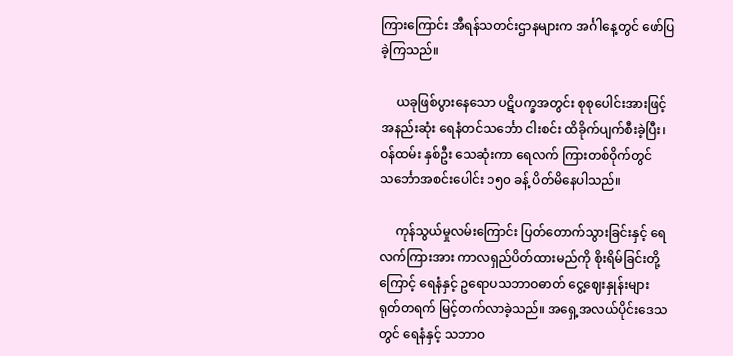ကြားကြောင်း အီရန်သတင်းဌာနများက အင်္ဂါနေ့တွင် ဖော်ပြခဲ့ကြသည်။

     ယခုဖြစ်ပွားနေသော ပဋိပက္ခအတွင်း စုစုပေါင်းအားဖြင့် အနည်းဆုံး ရေနံတင်သင်္ဘော ငါးစင်း ထိခိုက်ပျက်စီးခဲ့ပြီး၊ ဝန်ထမ်း နှစ်ဦး သေဆုံးကာ ရေလက် ကြားတစ်ဝိုက်တွင် သင်္ဘောအစင်းပေါင်း ၁၅၀ ခန့် ပိတ်မိနေပါသည်။

     ကုန်သွယ်မှုလမ်းကြောင်း ပြတ်တောက်သွားခြင်းနှင့် ရေလက်ကြားအား ကာလရှည်ပိတ်ထားမည်ကို စိုးရိမ်ခြင်းတို့ကြောင့် ရေနံနှင့် ဥရောပသဘာဝဓာတ် ငွေ့ဈေးနှုန်းများ ရုတ်တရက် မြင့်တက်လာခဲ့သည်။ အရှေ့အလယ်ပိုင်းဒေသတွင် ရေနံနှင့် သဘာဝ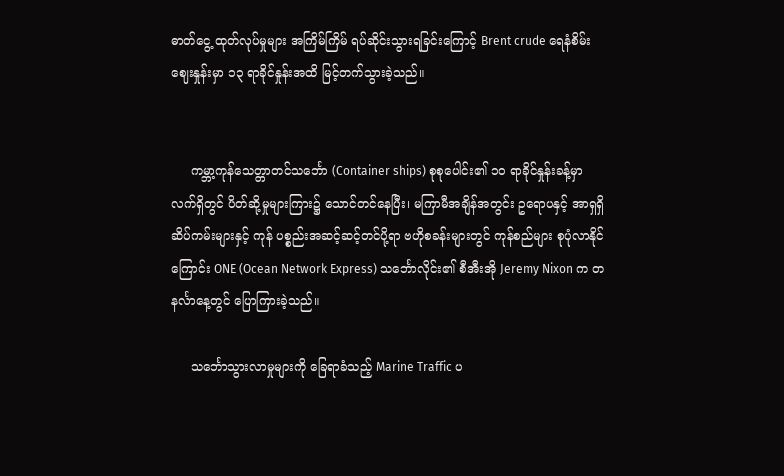ဓာတ်ငွေ့ ထုတ်လုပ်မှုများ အကြိမ်ကြိမ် ရပ်ဆိုင်းသွားရခြင်းကြောင့် Brent crude ရေနံစိမ်းဈေးနှုန်းမှာ ၁၃ ရာခိုင်နှုန်းအထိ မြင့်တက်သွားခဲ့သည်။


     ကမ္ဘာ့ကုန်သေတ္တာတင်သင်္ဘော (Container ships) စုစုပေါင်း၏ ၁၀ ရာခိုင်နှုန်းခန့်မှာ လက်ရှိတွင် ပိတ်ဆို့မှုများကြား၌ သောင်တင်နေပြီး၊ မကြာမီအချိန်အတွင်း ဥရောပနှင့် အာရှရှိ ဆိပ်ကမ်းများနှင့် ကုန် ပစ္စည်းအဆင့်ဆင့်တင်ပို့ရာ ဗဟိုစခန်းများတွင် ကုန်စည်များ စုပုံလာနိုင်ကြောင်း ONE (Ocean Network Express) သင်္ဘောလိုင်း၏ စီအီးအို Jeremy Nixon က တနင်္လာနေ့တွင် ပြောကြားခဲ့သည်။

     သင်္ဘောသွားလာမှုများကို ခြေရာခံသည့် Marine Traffic ပ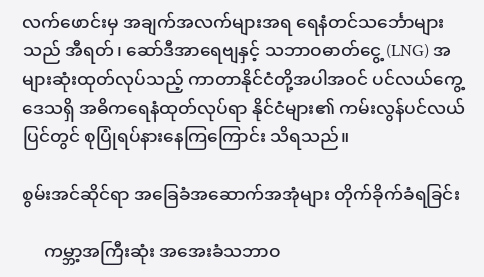လက်ဖောင်းမှ အချက်အလက်များအရ ရေနံတင်သင်္ဘောများသည် အီရတ်၊ ဆော်ဒီအာရေဗျနှင့် သဘာဝဓာတ်ငွေ့ (LNG) အများဆုံးထုတ်လုပ်သည့် ကာတာနိုင်ငံတို့အပါအဝင် ပင်လယ်ကွေ့ဒေသရှိ အဓိကရေနံထုတ်လုပ်ရာ နိုင်ငံများ၏ ကမ်းလွန်ပင်လယ်ပြင်တွင် စုပြုံရပ်နားနေကြကြောင်း သိရသည်။

စွမ်းအင်ဆိုင်ရာ အခြေခံအဆောက်အအုံများ တိုက်ခိုက်ခံရခြင်း

     ကမ္ဘာ့အကြီးဆုံး အအေးခံသဘာဝ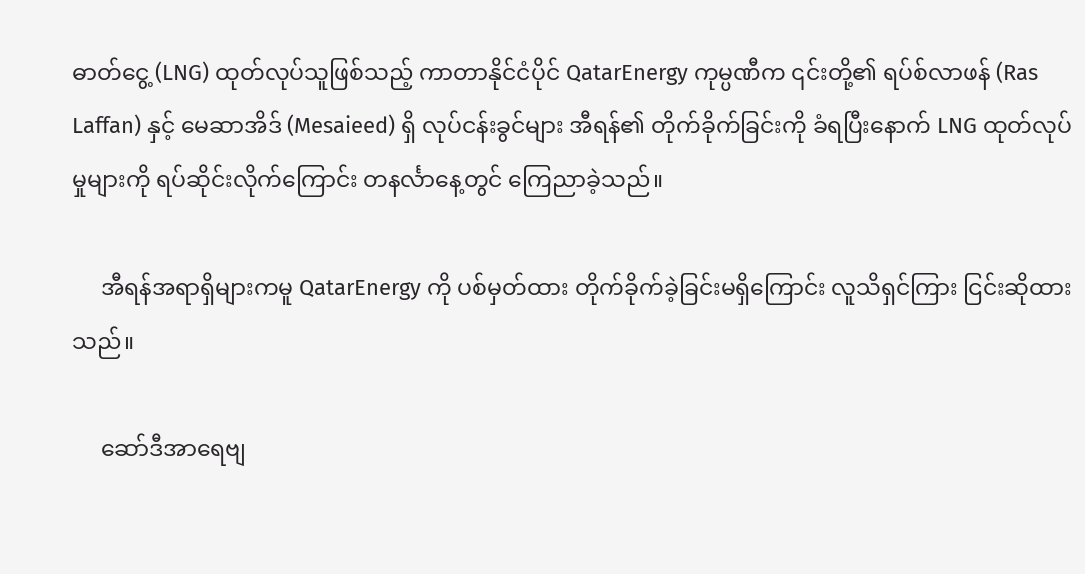ဓာတ်ငွေ့ (LNG) ထုတ်လုပ်သူဖြစ်သည့် ကာတာနိုင်ငံပိုင် QatarEnergy ကုမ္ပဏီက ၎င်းတို့၏ ရပ်စ်လာဖန် (Ras Laffan) နှင့် မေဆာအိဒ် (Mesaieed) ရှိ လုပ်ငန်းခွင်များ အီရန်၏ တိုက်ခိုက်ခြင်းကို ခံရပြီးနောက် LNG ထုတ်လုပ်မှုများကို ရပ်ဆိုင်းလိုက်ကြောင်း တနင်္လာနေ့တွင် ကြေညာခဲ့သည်။

     အီရန်အရာရှိများကမူ QatarEnergy ကို ပစ်မှတ်ထား တိုက်ခိုက်ခဲ့ခြင်းမရှိကြောင်း လူသိရှင်ကြား ငြင်းဆိုထားသည်။

     ဆော်ဒီအာရေဗျ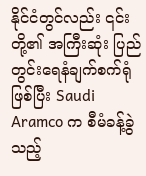နိုင်ငံတွင်လည်း ၎င်းတို့၏ အကြီးဆုံး ပြည်တွင်းရေနံချက်စက်ရုံဖြစ်ပြီး Saudi Aramco က စီမံခန့်ခွဲသည့်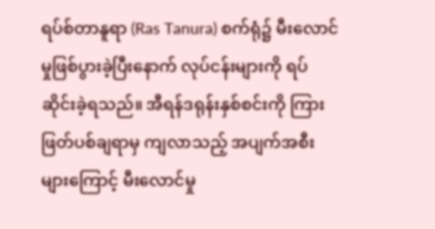ရပ်စ်တာနူရာ (Ras Tanura) စက်ရုံ၌ မီးလောင်မှုဖြစ်ပွားခဲ့ပြီးနောက် လုပ်ငန်းများကို ရပ်ဆိုင်းခဲ့ရသည်။ အီရန်ဒရုန်းနှစ်စင်းကို ကြားဖြတ်ပစ်ချရာမှ ကျလာသည့် အပျက်အစီးများကြောင့် မီးလောင်မှု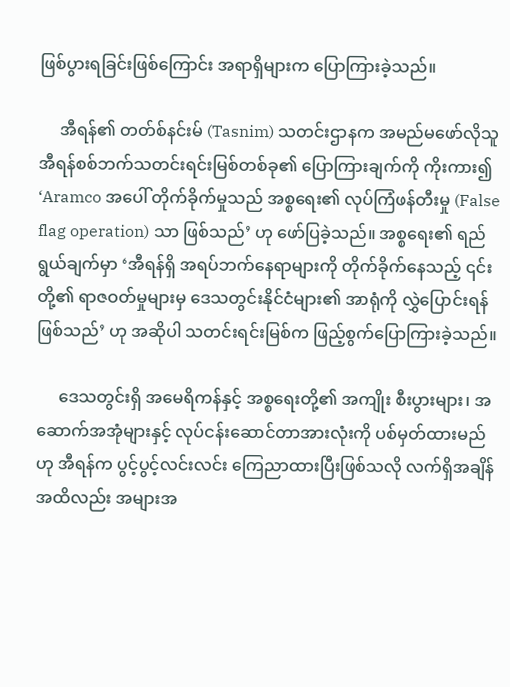ဖြစ်ပွားရခြင်းဖြစ်ကြောင်း အရာရှိများက ပြောကြားခဲ့သည်။

     အီရန်၏ တတ်စ်နင်းမ် (Tasnim) သတင်းဌာနက အမည်မဖော်လိုသူ အီရန်စစ်ဘက်သတင်းရင်းမြစ်တစ်ခု၏ ပြောကြားချက်ကို ကိုးကား၍ ‘Aramco အပေါ် တိုက်ခိုက်မှုသည် အစ္စရေး၏ လုပ်ကြံဖန်တီးမှု (False flag operation) သာ ဖြစ်သည်’ ဟု ဖော်ပြခဲ့သည်။ အစ္စရေး၏ ရည်ရွယ်ချက်မှာ ‘အီရန်ရှိ အရပ်ဘက်နေရာများကို တိုက်ခိုက်နေသည့် ၎င်းတို့၏ ရာဇဝတ်မှုများမှ ဒေသတွင်းနိုင်ငံများ၏ အာရုံကို လွှဲပြောင်းရန်ဖြစ်သည်’ ဟု အဆိုပါ သတင်းရင်းမြစ်က ဖြည့်စွက်ပြောကြားခဲ့သည်။

     ဒေသတွင်းရှိ အမေရိကန်နှင့် အစ္စရေးတို့၏ အကျိုး စီးပွားများ၊ အဆောက်အအုံများနှင့် လုပ်ငန်းဆောင်တာအားလုံးကို ပစ်မှတ်ထားမည်ဟု အီရန်က ပွင့်ပွင့်လင်းလင်း ကြေညာထားပြီးဖြစ်သလို လက်ရှိအချိန်အထိလည်း အများအ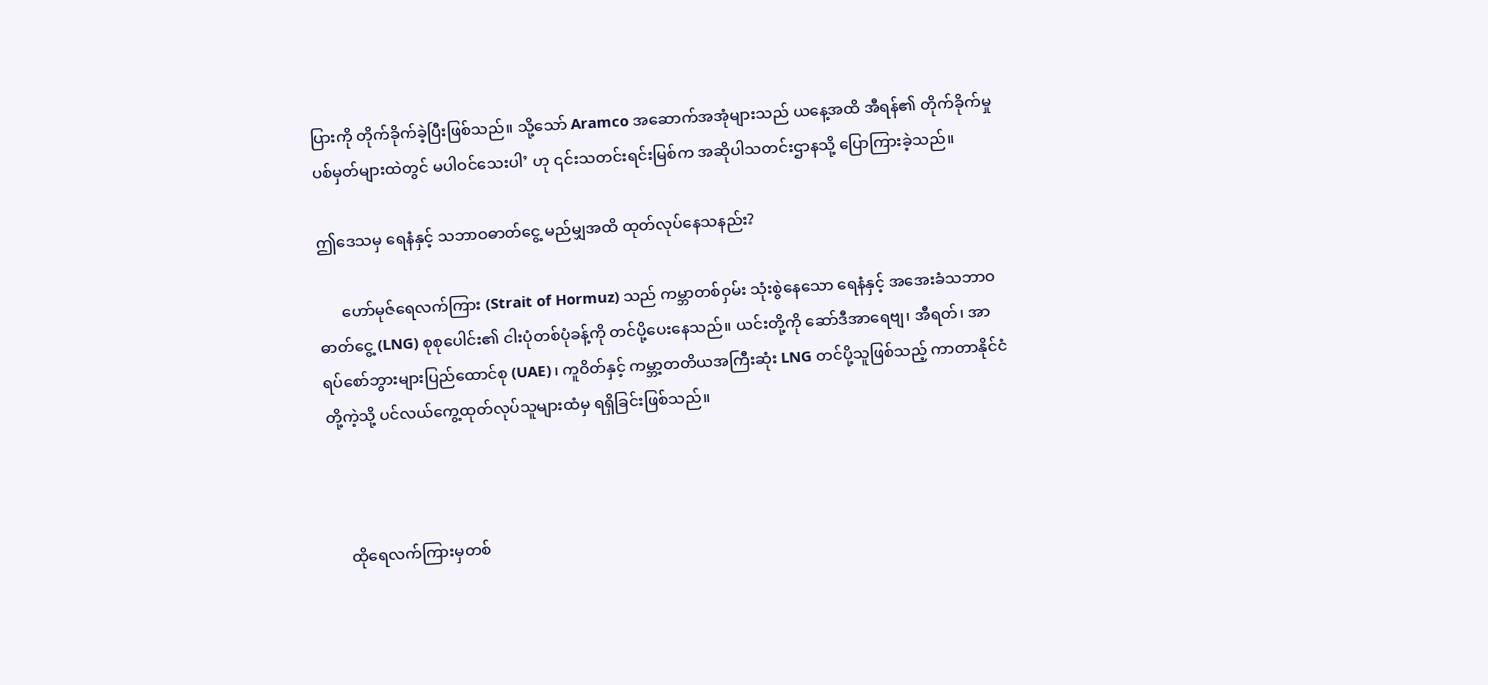ပြားကို တိုက်ခိုက်ခဲ့ပြီးဖြစ်သည်။ သို့သော် Aramco အဆောက်အအုံများသည် ယနေ့အထိ အီရန်၏ တိုက်ခိုက်မှုပစ်မှတ်များထဲတွင် မပါဝင်သေးပါ’ ဟု ၎င်းသတင်းရင်းမြစ်က အဆိုပါသတင်းဌာနသို့ ပြောကြားခဲ့သည်။

ဤဒေသမှ ရေနံနှင့် သဘာဝဓာတ်ငွေ့ မည်မျှအထိ ထုတ်လုပ်နေသနည်း?

      ဟော်မုဇ်ရေလက်ကြား (Strait of Hormuz) သည် ကမ္ဘာတစ်ဝှမ်း သုံးစွဲနေသော ရေနံနှင့် အအေးခံသဘာဝဓာတ်ငွေ့ (LNG) စုစုပေါင်း၏ ငါးပုံတစ်ပုံခန့်ကို တင်ပို့ပေးနေသည်။ ယင်းတို့ကို ဆော်ဒီအာရေဗျ၊ အီရတ်၊ အာရပ်စော်ဘွားများပြည်ထောင်စု (UAE)၊ ကူဝိတ်နှင့် ကမ္ဘာ့တတိယအကြီးဆုံး LNG တင်ပို့သူဖြစ်သည့် ကာတာနိုင်ငံတို့ကဲ့သို့ ပင်လယ်ကွေ့ထုတ်လုပ်သူများထံမှ ရရှိခြင်းဖြစ်သည်။



     ထိုရေလက်ကြားမှတစ်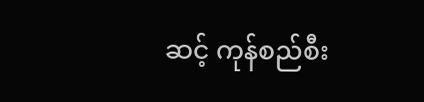ဆင့် ကုန်စည်စီး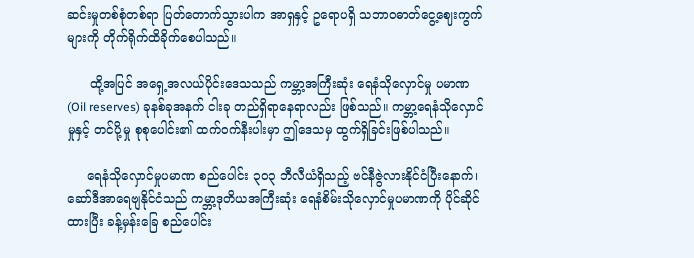ဆင်းမှုတစ်စုံတစ်ရာ ပြတ်တောက်သွားပါက အာရှနှင့် ဥရောပရှိ သဘာဝဓာတ်ငွေ့ဈေးကွက်များကို တိုက်ရိုက်ထိခိုက်စေပါသည်။

      ထို့အပြင် အရှေ့အလယ်ပိုင်းဒေသသည် ကမ္ဘာ့အကြီးဆုံး ရေနံသိုလှောင်မှု ပမာဏ (Oil reserves) ခုနစ်ခုအနက် ငါးခု တည်ရှိရာနေရာလည်း ဖြစ်သည်။ ကမ္ဘာ့ရေနံသိုလှောင်မှုနှင့် တင်ပို့မှု စုစုပေါင်း၏ ထက်ဝက်နီးပါးမှာ ဤဒေသမှ ထွက်ရှိခြင်းဖြစ်ပါသည်။

     ရေနံသိုလှောင်မှုပမာဏ စည်ပေါင်း ၃၀၃ ဘီလီယံရှိသည့် ဗင်နီဇွဲလားနိုင်ငံပြီးနောက်၊ ဆော်ဒီအာရေဗျနိုင်ငံသည် ကမ္ဘာ့ဒုတိယအကြီးဆုံး ရေနံစိမ်းသိုလှောင်မှုပမာဏကို ပိုင်ဆိုင်ထားပြီး ခန့်မှန်းခြေ စည်ပေါင်း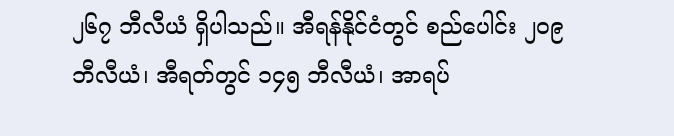၂၆၇ ဘီလီယံ ရှိပါသည်။ အီရန်နိုင်ငံတွင် စည်ပေါင်း ၂၀၉ ဘီလီယံ၊ အီရတ်တွင် ၁၄၅ ဘီလီယံ၊ အာရပ်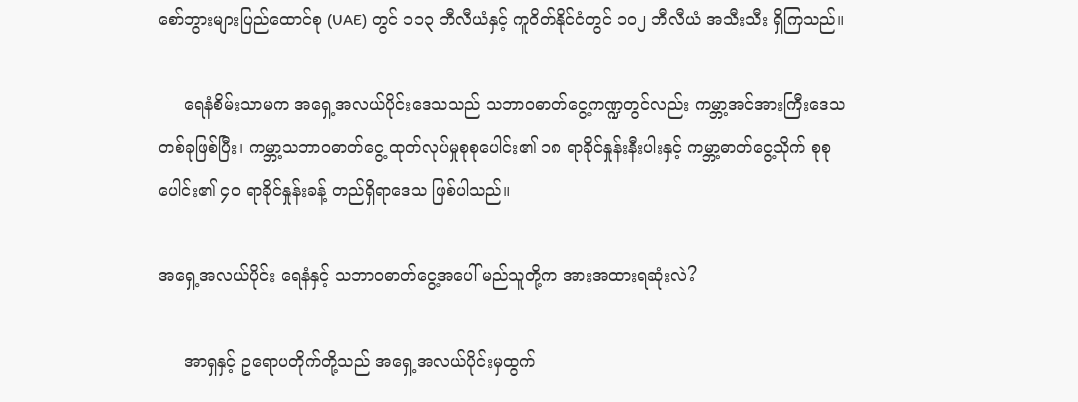စော်ဘွားများပြည်ထောင်စု (UAE) တွင် ၁၁၃ ဘီလီယံနှင့် ကူဝိတ်နိုင်ငံတွင် ၁၀၂ ဘီလီယံ အသီးသီး ရှိကြသည်။

     ရေနံစိမ်းသာမက အရှေ့အလယ်ပိုင်းဒေသသည် သဘာဝဓာတ်ငွေ့ကဏ္ဍတွင်လည်း ကမ္ဘာ့အင်အားကြီးဒေသတစ်ခုဖြစ်ပြီး၊ ကမ္ဘာ့သဘာဝဓာတ်ငွေ့ ထုတ်လုပ်မှုစုစုပေါင်း၏ ၁၈ ရာခိုင်နှုန်းနီးပါးနှင့် ကမ္ဘာ့ဓာတ်ငွေ့သိုက် စုစုပေါင်း၏ ၄၀ ရာခိုင်နှုန်းခန့် တည်ရှိရာဒေသ ဖြစ်ပါသည်။

အရှေ့အလယ်ပိုင်း ရေနံနှင့် သဘာဝဓာတ်ငွေ့အပေါ် မည်သူတို့က အားအထားရဆုံးလဲ?

     အာရှနှင့် ဥရောပတိုက်တို့သည် အရှေ့အလယ်ပိုင်းမှထွက်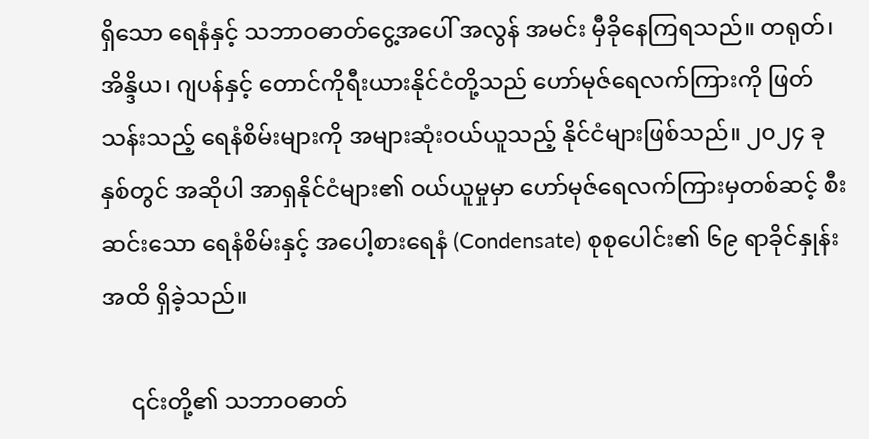ရှိသော ရေနံနှင့် သဘာဝဓာတ်ငွေ့အပေါ် အလွန် အမင်း မှီခိုနေကြရသည်။ တရုတ်၊ အိန္ဒိယ၊ ဂျပန်နှင့် တောင်ကိုရီးယားနိုင်ငံတို့သည် ဟော်မုဇ်ရေလက်ကြားကို ဖြတ်သန်းသည့် ရေနံစိမ်းများကို အများဆုံးဝယ်ယူသည့် နိုင်ငံများဖြစ်သည်။ ၂၀၂၄ ခုနှစ်တွင် အဆိုပါ အာရှနိုင်ငံများ၏ ဝယ်ယူမှုမှာ ဟော်မုဇ်ရေလက်ကြားမှတစ်ဆင့် စီးဆင်းသော ရေနံစိမ်းနှင့် အပေါ့စားရေနံ (Condensate) စုစုပေါင်း၏ ၆၉ ရာခိုင်နှုန်းအထိ ရှိခဲ့သည်။

     ၎င်းတို့၏ သဘာဝဓာတ်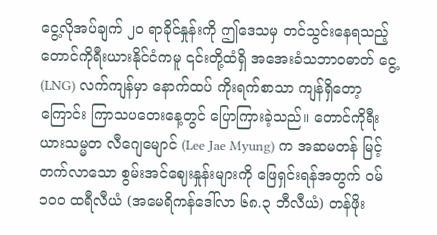ငွေ့လိုအပ်ချက် ၂၀ ရာခိုင်နှုန်းကို ဤဒေသမှ တင်သွင်းနေရသည့် တောင်ကိုရီးယားနိုင်ငံကမူ ၎င်းတို့ထံရှိ အအေးခံသဘာဝဓာတ် ငွေ့ (LNG) လက်ကျန်မှာ နောက်ထပ် ကိုးရက်စာသာ ကျန်ရှိတော့ကြောင်း ကြာသပတေးနေ့တွင် ပြောကြားခဲ့သည်။ တောင်ကိုရီးယားသမ္မတ လီဂျေမျောင် (Lee Jae Myung) က အဆမတန် မြင့်တက်လာသော စွမ်းအင်ဈေးနှုန်းများကို ဖြေရှင်းရန်အတွက် ဝမ် ၁၀၀ ထရီလီယံ (အမေရိကန်ဒေါ်လာ ၆၈.၃ ဘီလီယံ) တန်ဖိုး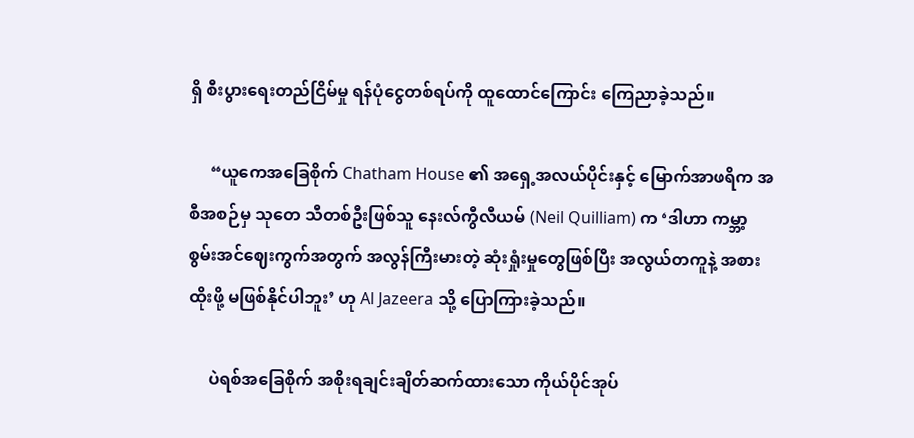ရှိ စီးပွားရေးတည်ငြိမ်မှု ရန်ပုံငွေတစ်ရပ်ကို ထူထောင်ကြောင်း ကြေညာခဲ့သည်။

     “ယူကေအခြေစိုက် Chatham House ၏ အရှေ့အလယ်ပိုင်းနှင့် မြောက်အာဖရိက အစီအစဉ်မှ သုတေ သီတစ်ဦးဖြစ်သူ နေးလ်ကွီလီယမ် (Neil Quilliam) က ‘ဒါဟာ ကမ္ဘာ့စွမ်းအင်ဈေးကွက်အတွက် အလွန်ကြီးမားတဲ့ ဆုံးရှုံးမှုတွေဖြစ်ပြီး အလွယ်တကူနဲ့ အစားထိုးဖို့ မဖြစ်နိုင်ပါဘူး’ ဟု Al Jazeera သို့ ပြောကြားခဲ့သည်။

     ပဲရစ်အခြေစိုက် အစိုးရချင်းချိတ်ဆက်ထားသော ကိုယ်ပိုင်အုပ်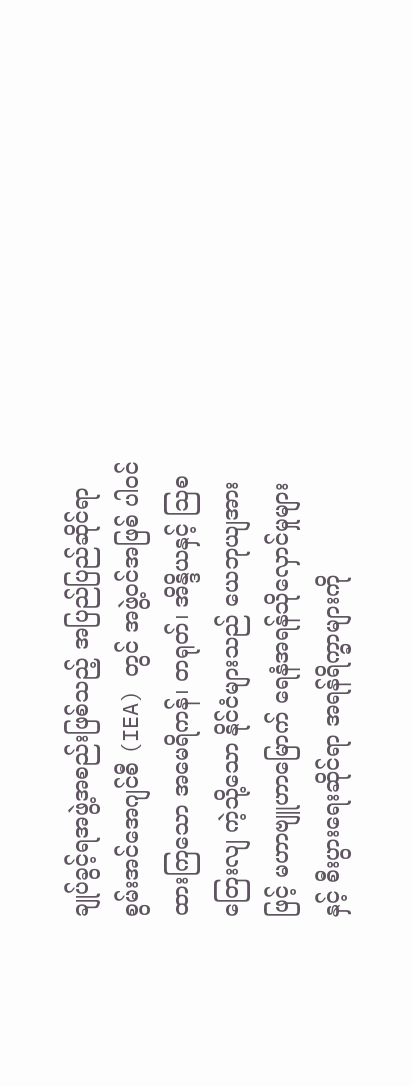ချုပ်ခွင့်ရအဖွဲ့အစည်းဖြစ်သည့် အပြည်ပြည်ဆိုင်ရာ စွမ်းအင်အေဂျင်စီ (IEA) တွင် အဖွဲ့ဝင်အဖြစ် ပါဝင်ထားကြသော အမေရိကန်၊ တရုတ်၊ အိန္ဒိယနှင့် သြစတြေးလျ ကဲ့သို့သော နိုင်ငံများသည် ယေဘုယျအားဖြင့် မဟာဗျူဟာမြောက် ရေနံအရန်သိုလှောင်မှုများနှင့် စီးပွားရေးဆိုင်ရာ အရန်ရိက္ခာများကို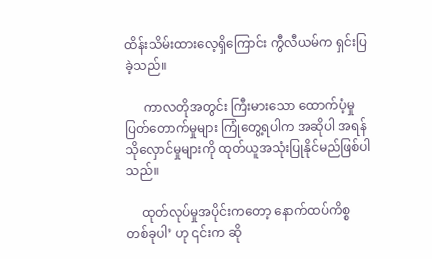ထိန်းသိမ်းထားလေ့ရှိကြောင်း ကွီလီယမ်က ရှင်းပြခဲ့သည်။

      ကာလတိုအတွင်း ကြီးမားသော ထောက်ပံ့မှုပြတ်တောက်မှုများ ကြုံတွေ့ရပါက အဆိုပါ အရန်သိုလှောင်မှုများကို ထုတ်ယူအသုံးပြုနိုင်မည်ဖြစ်ပါသည်။

     ထုတ်လုပ်မှုအပိုင်းကတော့ နောက်ထပ်ကိစ္စတစ်ခုပါ’ ဟု ၎င်းက ဆို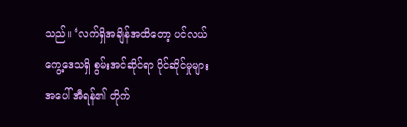သည်။ ‘လက်ရှိအချိန်အထိတော့ ပင်လယ် ကွေ့ဒေသရှိ စွမ်းအင်ဆိုင်ရာ ပိုင်ဆိုင်မှုများအပေါ် အီရန်၏ တိုက်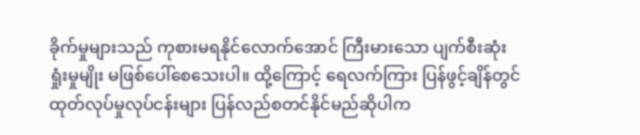ခိုက်မှုများသည် ကုစားမရနိုင်လောက်အောင် ကြီးမားသော ပျက်စီးဆုံးရှုံးမှုမျိုး မဖြစ်ပေါ်စေသေးပါ။ ထို့ကြောင့် ရေလက်ကြား ပြန်ဖွင့်ချိန်တွင် ထုတ်လုပ်မှုလုပ်ငန်းများ ပြန်လည်စတင်နိုင်မည်ဆိုပါက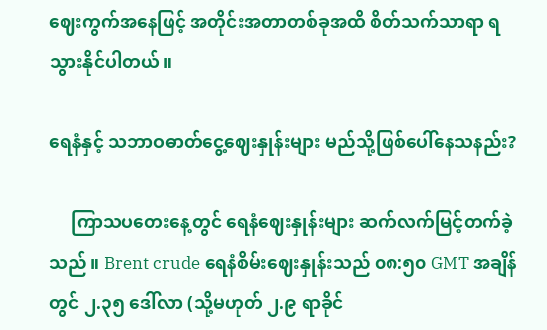ဈေးကွက်အနေဖြင့် အတိုင်းအတာတစ်ခုအထိ စိတ်သက်သာရာ ရသွားနိုင်ပါတယ်။

ရေနံနှင့် သဘာဝဓာတ်ငွေ့ဈေးနှုန်းများ မည်သို့ဖြစ်ပေါ်နေသနည်း?

     ကြာသပတေးနေ့တွင် ရေနံဈေးနှုန်းများ ဆက်လက်မြင့်တက်ခဲ့သည်။ Brent crude ရေနံစိမ်းဈေးနှုန်းသည် ၀၈:၅၀ GMT အချိန်တွင် ၂.၃၅ ဒေါ်လာ (သို့မဟုတ် ၂.၉ ရာခိုင်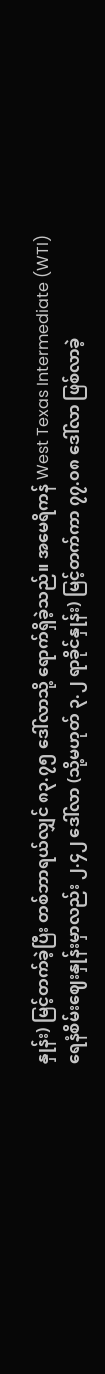နှုန်း) မြင့်တက်ခဲ့ပြီး တစ်ဘာရယ်လျှင် ၈၃.၇၅ ဒေါ်လာသို့ ရောက်ရှိခဲ့သည်။ အမေရိကန် West Texas Intermediate (WTI) ရေနံစိမ်းဈေးနှုန်းမှာလည်း ၂.၄၂ ဒေါ်လာ (သို့မဟုတ် ၃.၂ ရာခိုင်နှုန်း) မြင့်တက်ကာ ၇၇.၀၈ ဒေါ်လာ ဖြစ်လာခဲ့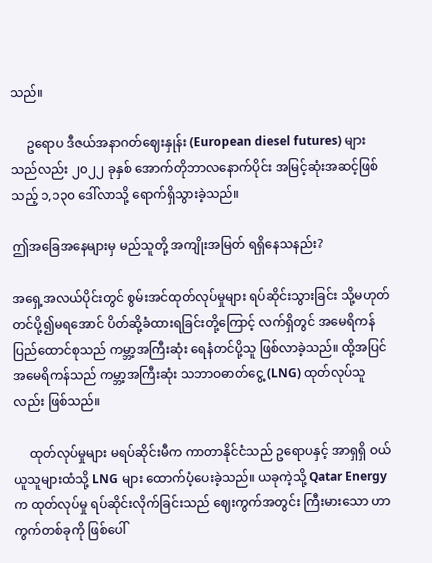သည်။

     ဥရောပ ဒီဇယ်အနာဂတ်ဈေးနှုန်း (European diesel futures) များသည်လည်း ၂၀၂၂ ခုနှစ် အောက်တိုဘာလနောက်ပိုင်း အမြင့်ဆုံးအဆင့်ဖြစ်သည့် ၁,၁၃၀ ဒေါ်လာသို့ ရောက်ရှိသွားခဲ့သည်။

ဤအခြေအနေများမှ မည်သူတို့ အကျိုးအမြတ် ရရှိနေသနည်း?

အရှေ့အလယ်ပိုင်းတွင် စွမ်းအင်ထုတ်လုပ်မှုများ ရပ်ဆိုင်းသွားခြင်း သို့မဟုတ် တင်ပို့၍မရအောင် ပိတ်ဆို့ခံထားရခြင်းတို့ကြောင့် လက်ရှိတွင် အမေရိကန်ပြည်ထောင်စုသည် ကမ္ဘာ့အကြီးဆုံး ရေနံတင်ပို့သူ ဖြစ်လာခဲ့သည်။ ထို့အပြင် အမေရိကန်သည် ကမ္ဘာ့အကြီးဆုံး သဘာဝဓာတ်ငွေ့ (LNG) ထုတ်လုပ်သူလည်း ဖြစ်သည်။

     ထုတ်လုပ်မှုများ မရပ်ဆိုင်းမီက ကာတာနိုင်ငံသည် ဥရောပနှင့် အာရှရှိ ဝယ်ယူသူများထံသို့ LNG များ ထောက်ပံ့ပေးခဲ့သည်။ ယခုကဲ့သို့ Qatar Energy က ထုတ်လုပ်မှု ရပ်ဆိုင်းလိုက်ခြင်းသည် ဈေးကွက်အတွင်း ကြီးမားသော ဟာကွက်တစ်ခုကို ဖြစ်ပေါ်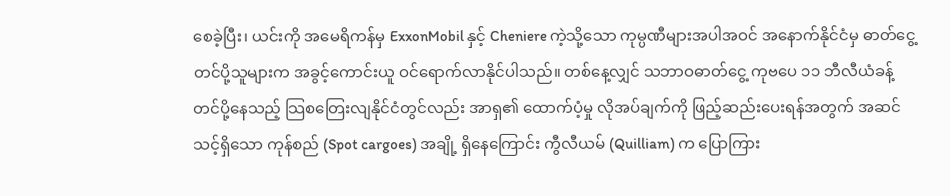စေခဲ့ပြီး၊ ယင်းကို အမေရိကန်မှ ExxonMobil နှင့် Cheniere ကဲ့သို့သော ကုမ္ပဏီများအပါအဝင် အနောက်နိုင်ငံမှ ဓာတ်ငွေ့တင်ပို့သူများက အခွင့်ကောင်းယူ ဝင်ရောက်လာနိုင်ပါသည်။ တစ်နေ့လျှင် သဘာဝဓာတ်ငွေ့ ကုဗပေ ၁၁ ဘီလီယံခန့် တင်ပို့နေသည့် သြစတြေးလျနိုင်ငံတွင်လည်း အာရှ၏ ထောက်ပံ့မှု လိုအပ်ချက်ကို ဖြည့်ဆည်းပေးရန်အတွက် အဆင်သင့်ရှိသော ကုန်စည် (Spot cargoes) အချို့ ရှိနေကြောင်း ကွီလီယမ် (Quilliam) က ပြောကြား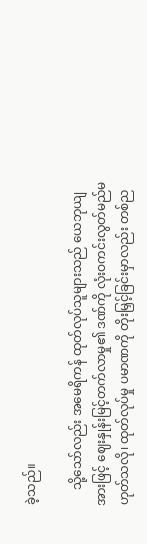ခဲ့သည်။

     သို့သော်လည်း အမေရိကန် ထုတ်လုပ်သူများသည် ယေဘုယျအားဖြင့် ဈေးနှုန်းမြင့်တက်လာမှု၏ ဒဏ်ကို လုံးဝကင်းလွတ်မည်မဟုတ်သလို၊ ထုတ်လုပ်မှု ပမာဏကို တိုးမြှင့်ခြင်းမှာလည်း တစ်ည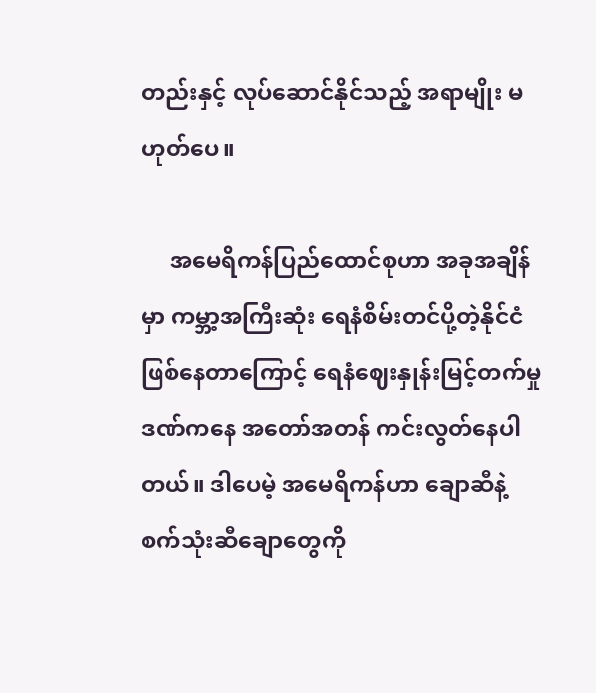တည်းနှင့် လုပ်ဆောင်နိုင်သည့် အရာမျိုး မဟုတ်ပေ။

     အမေရိကန်ပြည်ထောင်စုဟာ အခုအချိန်မှာ ကမ္ဘာ့အကြီးဆုံး ရေနံစိမ်းတင်ပို့တဲ့နိုင်ငံ ဖြစ်နေတာကြောင့် ရေနံဈေးနှုန်းမြင့်တက်မှုဒဏ်ကနေ အတော်အတန် ကင်းလွတ်နေပါတယ်။ ဒါပေမဲ့ အမေရိကန်ဟာ ချောဆီနဲ့ စက်သုံးဆီချောတွေကို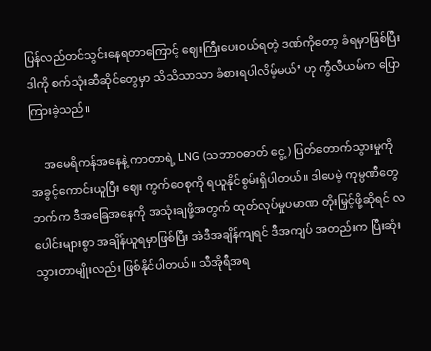ပြန်လည်တင်သွင်းနေရတာကြောင့် ဈေးကြီးပေးဝယ်ရတဲ့ ဒဏ်ကိုတော့ ခံရမှာဖြစ်ပြီး ဒါကို စက်သုံးဆီဆိုင်တွေမှာ သိသိသာသာ ခံစားရပါလိမ့်မယ်’ ဟု ကွီလီယမ်က ပြောကြားခဲ့သည်။

     အမေရိကန်အနေနဲ့ ကာတာရဲ့ LNG (သဘာဝဓာတ် ငွေ့) ပြတ်တောက်သွားမှုကို အခွင့်ကောင်းယူပြီး ဈေး ကွက်ဝေစုကို ရယူနိုင်စွမ်းရှိပါတယ်။ ဒါပေမဲ့ ကုမ္ပဏီတွေဘက်က ဒီအခြေအနေကို အသုံးချဖို့အတွက် ထုတ်လုပ်မှုပမာဏ တိုးမြှင့်ဖို့ဆိုရင် လပေါင်းများစွာ အချိန်ယူရမှာဖြစ်ပြီး အဲဒီအချိန်ကျရင် ဒီအကျပ် အတည်းက ပြီးဆုံးသွားတာမျိုးလည်း ဖြစ်နိုင်ပါတယ်။ သီအိုရီအရ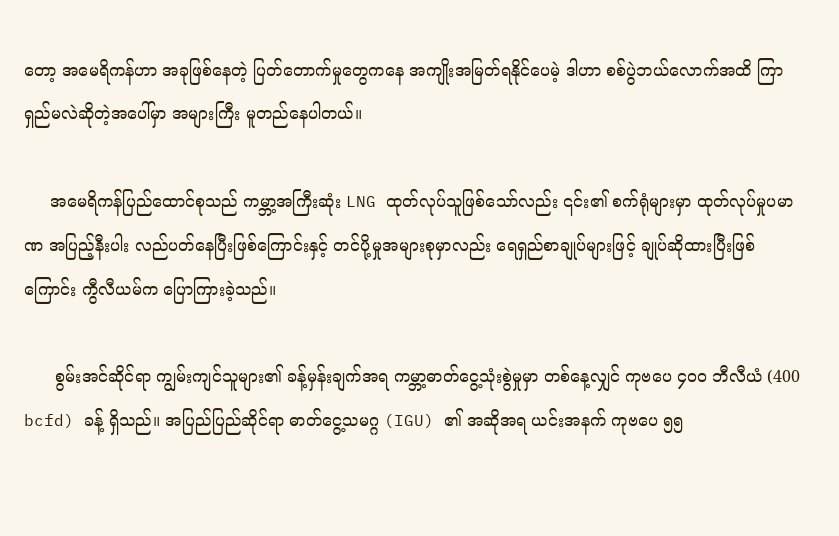တော့ အမေရိကန်ဟာ အခုဖြစ်နေတဲ့ ပြတ်တောက်မှုတွေကနေ အကျိုးအမြတ်ရနိုင်ပေမဲ့ ဒါဟာ စစ်ပွဲဘယ်လောက်အထိ ကြာရှည်မလဲဆိုတဲ့အပေါ်မှာ အများကြီး မူတည်နေပါတယ်။

     အမေရိကန်ပြည်ထောင်စုသည် ကမ္ဘာ့အကြီးဆုံး LNG ထုတ်လုပ်သူဖြစ်သော်လည်း ၎င်း၏ စက်ရုံများမှာ ထုတ်လုပ်မှုပမာဏ အပြည့်နီးပါး လည်ပတ်နေပြီးဖြစ်ကြောင်းနှင့် တင်ပို့မှုအများစုမှာလည်း ရေရှည်စာချုပ်များဖြင့် ချုပ်ဆိုထားပြီးဖြစ်ကြောင်း ကွီလီယမ်က ပြောကြားခဲ့သည်။

      စွမ်းအင်ဆိုင်ရာ ကျွမ်းကျင်သူများ၏ ခန့်မှန်းချက်အရ ကမ္ဘာ့ဓာတ်ငွေ့သုံးစွဲမှုမှာ တစ်နေ့လျှင် ကုဗပေ ၄၀၀ ဘီလီယံ (400 bcfd) ခန့် ရှိသည်။ အပြည်ပြည်ဆိုင်ရာ ဓာတ်ငွေ့သမဂ္ဂ (IGU) ၏ အဆိုအရ ယင်းအနက် ကုဗပေ ၅၅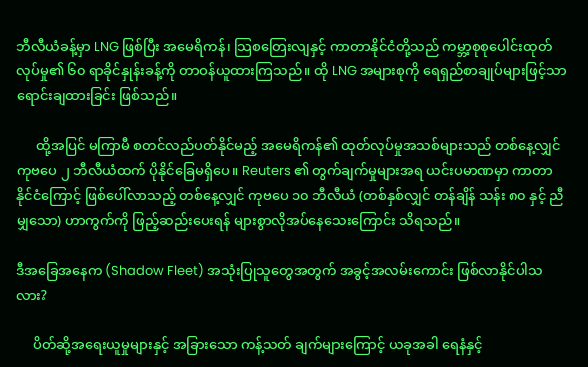ဘီလီယံခန့်မှာ LNG ဖြစ်ပြီး အမေရိကန်၊ သြစတြေးလျနှင့် ကာတာနိုင်ငံတို့သည် ကမ္ဘာ့စုစုပေါင်းထုတ်လုပ်မှု၏ ၆၀ ရာခိုင်နှုန်းခန့်ကို တာဝန်ယူထားကြသည်။ ထို LNG အများစုကို ရေရှည်စာချုပ်များဖြင့်သာ ရောင်းချထားခြင်း ဖြစ်သည်။

      ထို့အပြင် မကြာမီ စတင်လည်ပတ်နိုင်မည့် အမေရိကန်၏ ထုတ်လုပ်မှုအသစ်များသည် တစ်နေ့လျှင် ကုဗပေ ၂ ဘီလီယံထက် ပိုနိုင်ခြေမရှိပေ။ Reuters ၏ တွက်ချက်မှုများအရ ယင်းပမာဏမှာ ကာတာနိုင်ငံကြောင့် ဖြစ်ပေါ်လာသည့် တစ်နေ့လျှင် ကုဗပေ ၁၀ ဘီလီယံ (တစ်နှစ်လျှင် တန်ချိန် သန်း ၈၀ နှင့် ညီမျှသော) ဟာကွက်ကို ဖြည့်ဆည်းပေးရန် များစွာလိုအပ်နေသေးကြောင်း သိရသည်။

ဒီအခြေအနေက (Shadow Fleet) အသုံးပြုသူတွေအတွက် အခွင့်အလမ်းကောင်း ဖြစ်လာနိုင်ပါသလား?

     ပိတ်ဆို့အရေးယူမှုများနှင့် အခြားသော ကန့်သတ် ချက်များကြောင့် ယခုအခါ ရေနံနှင့်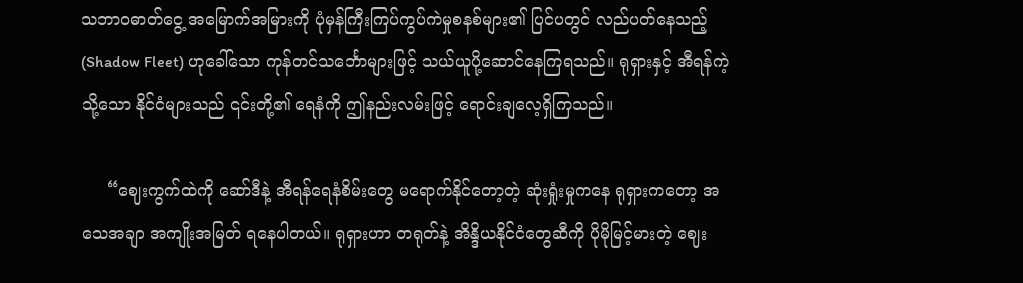သဘာဝဓာတ်ငွေ့ အမြောက်အမြားကို ပုံမှန်ကြီးကြပ်ကွပ်ကဲမှုစနစ်များ၏ ပြင်ပတွင် လည်ပတ်နေသည့် (Shadow Fleet) ဟုခေါ်သော ကုန်တင်သင်္ဘောများဖြင့် သယ်ယူပို့ဆောင်နေကြရသည်။ ရုရှားနှင့် အီရန်ကဲ့သို့သော နိုင်ငံများသည် ၎င်းတို့၏ ရေနံကို ဤနည်းလမ်းဖြင့် ရောင်းချလေ့ရှိကြသည်။

     “ဈေးကွက်ထဲကို ဆော်ဒီနဲ့ အီရန်ရေနံစိမ်းတွေ မရောက်နိုင်တော့တဲ့ ဆုံးရှုံးမှုကနေ ရုရှားကတော့ အသေအချာ အကျိုးအမြတ် ရနေပါတယ်။ ရုရှားဟာ တရုတ်နဲ့ အိန္ဒိယနိုင်ငံတွေဆီကို ပိုမိုမြင့်မားတဲ့ ဈေး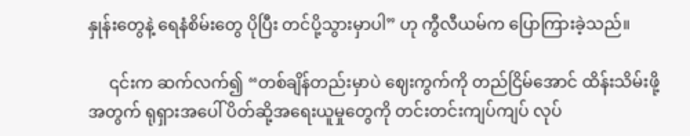နှုန်းတွေနဲ့ ရေနံစိမ်းတွေ ပိုပြီး တင်ပို့သွားမှာပါ” ဟု ကွီလီယမ်က ပြောကြားခဲ့သည်။

     ၎င်းက ဆက်လက်၍ “တစ်ချိန်တည်းမှာပဲ ဈေးကွက်ကို တည်ငြိမ်အောင် ထိန်းသိမ်းဖို့အတွက် ရုရှားအပေါ် ပိတ်ဆို့အရေးယူမှုတွေကို တင်းတင်းကျပ်ကျပ် လုပ်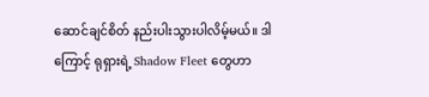ဆောင်ချင်စိတ် နည်းပါးသွားပါလိမ့်မယ်။ ဒါကြောင့် ရုရှားရဲ့ Shadow Fleet တွေဟာ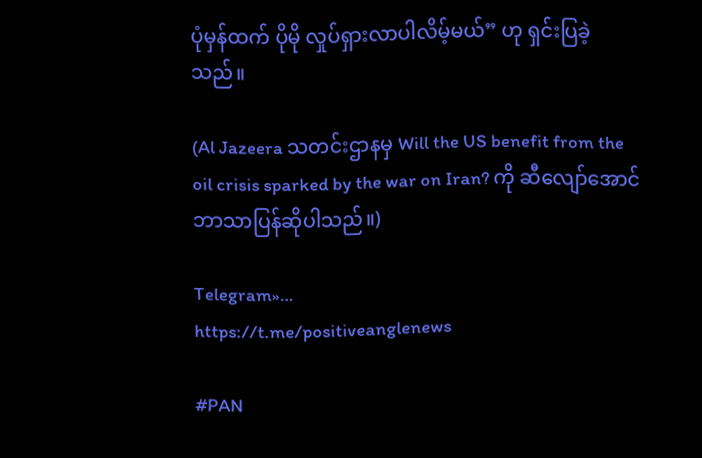ပုံမှန်ထက် ပိုမို လှုပ်ရှားလာပါလိမ့်မယ်” ဟု ရှင်းပြခဲ့သည်။

(Al Jazeera သတင်းဌာနမှ Will the US benefit from the oil crisis sparked by the war on Iran? ကို ဆီလျော်အောင် ဘာသာပြန်ဆိုပါသည်။)

Telegram»…
https://t.me/positiveanglenews

#PAN